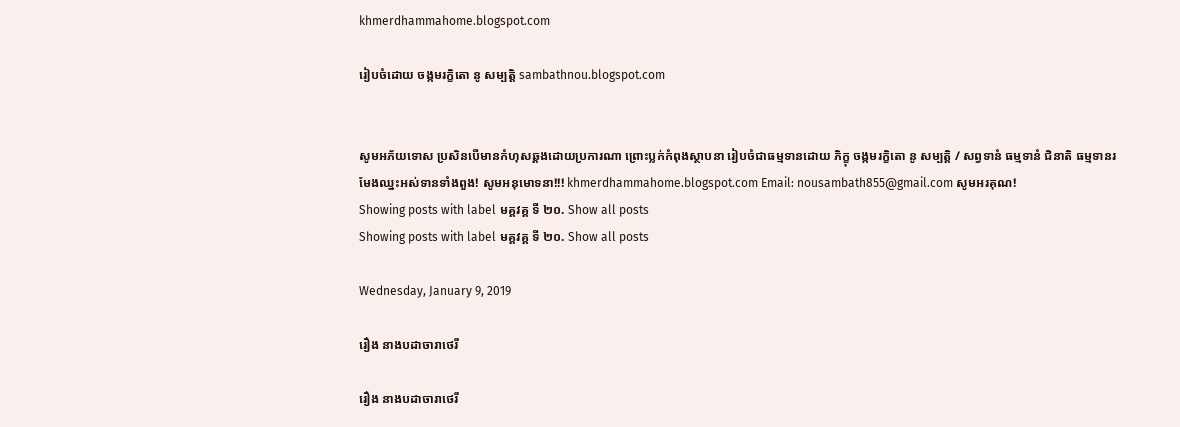khmerdhammahome.blogspot.com

រៀបចំដោយ ចង្កមរក្ខិតោ នូ សម្បត្តិ sambathnou.blogspot.com


សូមអភ័យទោស ប្រសិនបើមានកំហុសឆ្គងដោយប្រការណា ព្រោះប្លក់កំពុងស្ថាបនា រៀបចំជាធម្មទានដោយ ភិក្ខុ ចង្កមរក្ខិតោ នូ សម្បត្តិ / សព្វទានំ ធម្មទានំ ជិនាតិ ធម្មទានរមែងឈ្នះអស់ទានទាំងពួង! សូមអនុមោទនា!!! khmerdhammahome.blogspot.com Email: nousambath855@gmail.com សូមអរគុណ!
Showing posts with label មគ្គវគ្គ ទី ២០. Show all posts
Showing posts with label មគ្គវគ្គ ទី ២០. Show all posts

Wednesday, January 9, 2019

រឿង នាងបដាចារាថេរី

រឿង នាងបដាចារាថេរី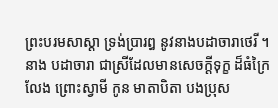ព្រះបរមសាស្តា ទ្រង់ប្រារឰ នូវនាងបដាចារាថេរី ។ នាង បដាចារា ជាស្រីដែលមានសេចក្តីទុក្ខ ដ៏ធំក្រៃលែង ព្រោះស្វាមី កូន មាតាបិតា បងប្រុស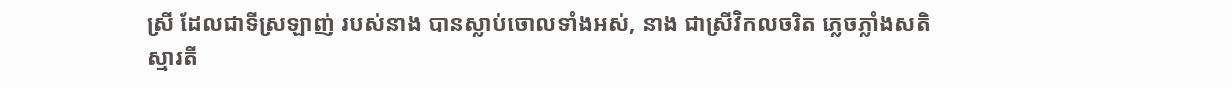ស្រី ដែលជាទីស្រឡាញ់ របស់នាង បានស្លាប់ចោលទាំងឣស់, នាង ជាស្រីវិកលចរិត ភ្លេចភ្លាំងសតិស្មារតី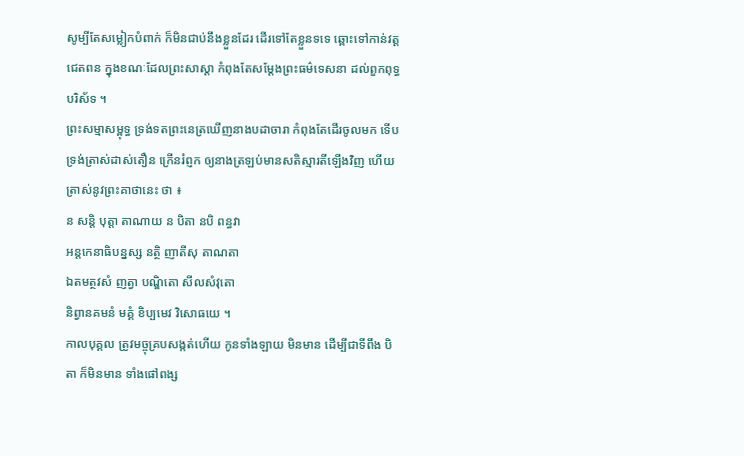សូម្បីតែសម្លៀកបំពាក់ ក៏មិនជាប់នឹងខ្លួនដែរ ដើរទៅតែខ្លួនទទេ ឆ្ពោះទៅកាន់វត្តជេតពន ក្នុងខណៈដែលព្រះសាស្តា កំពុងតែសម្តែងព្រះធម៌ទេសនា ដល់ពួកពុទ្ធបរិស័ទ ។
ព្រះសម្មាសម្ពុទ្ធ ទ្រង់ទតព្រះនេត្រឃើញនាងបដាចារា កំពុងតែដើរចូលមក ទើបទ្រង់ត្រាស់ដាស់តឿន ក្រើនរំព្ញក ឲ្យនាងត្រឡប់មានសតិស្មារតីឡើងវិញ ហើយត្រាស់នូវព្រះគាថានេះ ថា ៖
ន សន្តិ បុត្តា តាណាយ ន បិតា នបិ ពន្ធវា
ឣន្តកេនាធិបន្នស្ស នត្ថិ ញាតីសុ តាណតា
ឯតមត្ថវសំ ញត្វា បណ្ឌិតោ សីលសំវុតោ
និព្វានគមនំ មគ្គំ ខិប្បមេវ វិសោធយេ ។
កាលបុគ្គល ត្រូវមច្ចុគ្របសង្កត់ហើយ កូនទាំងឡាយ មិនមាន ដើម្បីជាទីពឹង បិតា ក៏មិនមាន ទាំងផៅពង្ស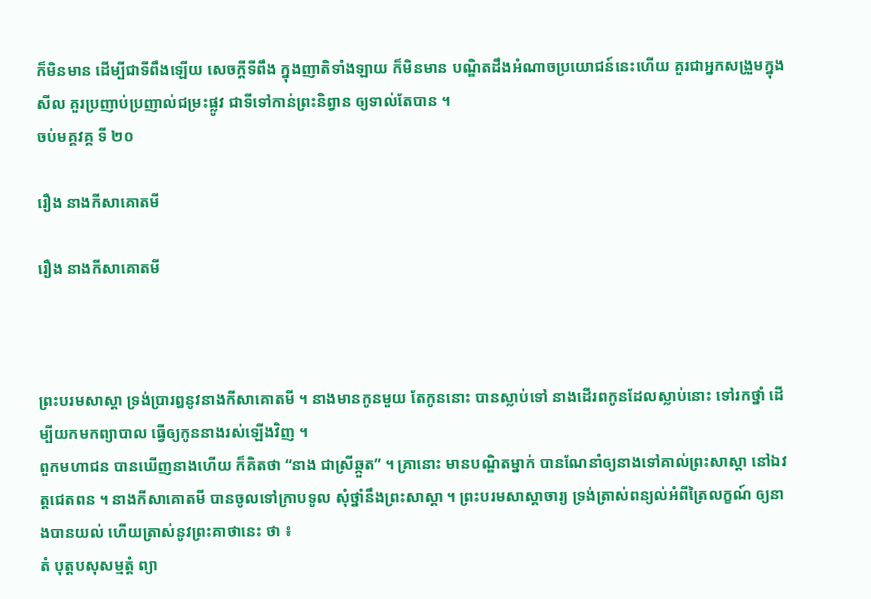ក៏មិនមាន ដើម្បីជាទីពឹងឡើយ សេចក្តីទីពឹង ក្នុងញាតិទាំងឡាយ ក៏មិនមាន បណ្ឌិតដឹងឣំណាចប្រយោជន៍នេះហើយ គួរជាឣ្នកសង្រួមក្នុងសីល គួរប្រញាប់ប្រញាល់ជម្រះផ្លូវ ជាទីទៅកាន់ព្រះនិព្វាន ឲ្យទាល់តែបាន ។
ចប់មគ្គវគ្គ ទី ២០

រឿង នាងកីសាគោតមី

រឿង នាងកីសាគោតមី



ព្រះបរមសាស្តា ទ្រង់ប្រារឰនូវនាងកីសាគោតមី ។ នាងមានកូនមួយ តែកូននោះ បានស្លាប់ទៅ នាងដើរពកូនដែលស្លាប់នោះ ទៅរកថ្នាំ ដើម្បីយកមកព្យាបាល ធ្វើឲ្យកូននាងរស់ឡើងវិញ ។
ពួកមហាជន បានឃើញនាងហើយ ក៏គិតថា “នាង ជាស្រីឆ្កួត” ។ គ្រានោះ មានបណ្ឌិតម្នាក់ បានណែនាំឲ្យនាងទៅគាល់ព្រះសាស្តា នៅឯវត្តជេតពន ។ នាងកីសាគោតមី បានចូលទៅក្រាបទូល សុំថ្នាំនឹងព្រះសាស្តា ។ ព្រះបរមសាស្តាចារ្យ ទ្រង់ត្រាស់ពន្យល់ឣំពីត្រៃលក្ខណ៍ ឲ្យនាងបានយល់ ហើយត្រាស់នូវព្រះគាថានេះ ថា ៖
តំ បុត្តបសុសម្មត្តំ ព្យា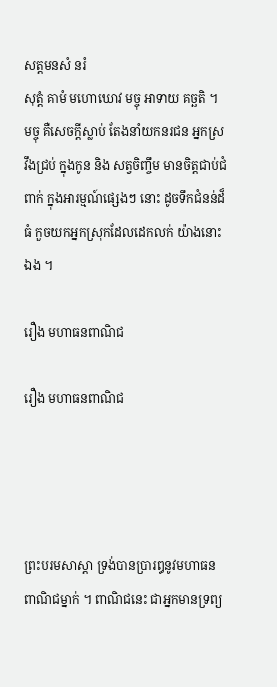សត្តមនសំ នរំ
សុត្តំ គាមំ មហោឃោវ មច្ចុ ឣាទាយ គច្ឆតិ ។
មច្ចុ គឺសេចក្តីស្លាប់ តែងនាំយកនរជន ឣ្នកស្រវឹងជ្រប់ ក្នុងកូន និង សត្វចិញ្ចឹម មានចិត្តជាប់ជំពាក់ ក្នុងឣារម្មណ៍ផ្សេងៗ នោះ ដូចទឹកជំនន់ដ៏ធំ កួចយកឣ្នកស្រុកដែលដេកលក់ យ៉ាងនោះឯង ។

រឿង មហាធនពាណិជ

រឿង មហាធនពាណិជ




ព្រះបរមសាស្តា ទ្រង់បានប្រារឰនូវមហាធនពាណិជម្នាក់ ។ ពាណិជនេះ ជាឣ្នកមានទ្រព្យ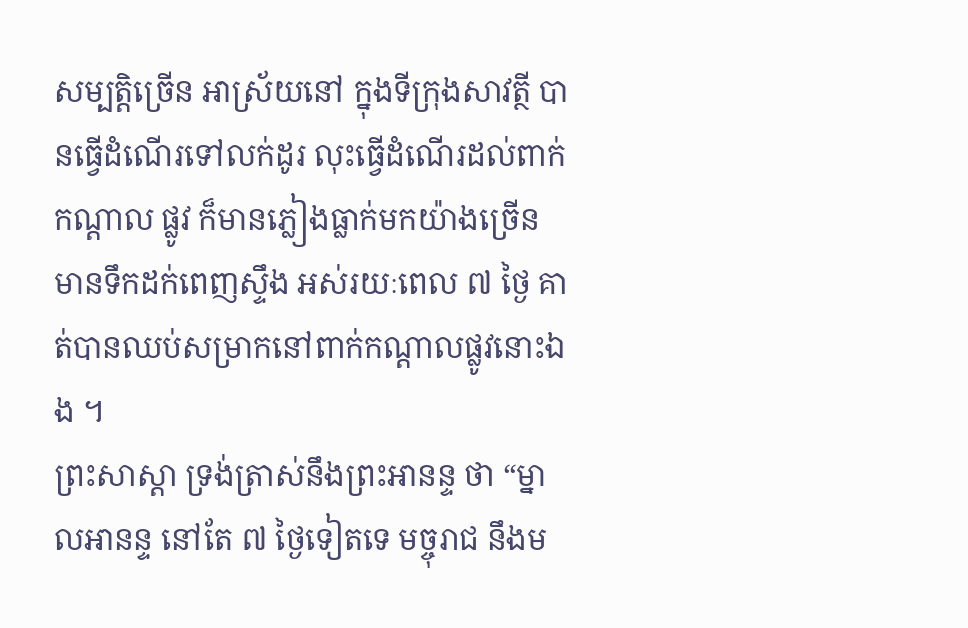សម្បត្តិច្រើន ឣាស្រ័យនៅ ក្នុងទីក្រុងសាវត្ថី បានធ្វើដំណើរទៅលក់ដូរ លុះធ្វើដំណើរដល់ពាក់កណ្តាល ផ្លូវ ក៏មានភ្លៀងធ្លាក់មកយ៉ាងច្រើន មានទឹកដក់ពេញស្ទឹង ឣស់រយៈពេល ៧ ថ្ងៃ គាត់បានឈប់សម្រាកនៅពាក់កណ្តាលផ្លូវនោះឯង ។
ព្រះសាស្តា ទ្រង់ត្រាស់នឹងព្រះឣានន្ទ ថា “ម្នាលឣានន្ទ នៅតែ ៧ ថ្ងៃទៀតទេ មច្ចុរាជ នឹងម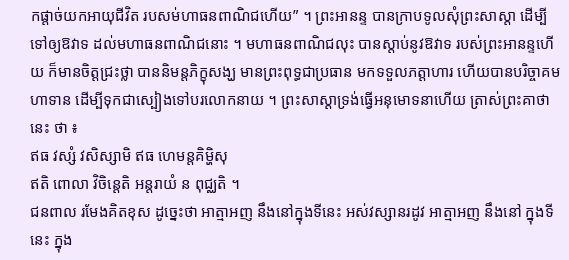កផ្តាច់យកឣាយុជីវិត របសម់ហាធនពាណិជហើយ” ។ ព្រះឣានន្ទ បានក្រាបទូលសុំព្រះសាស្តា ដើម្បីទៅឲ្យឱវាទ ដល់មហាធនពាណិជនោះ ។ មហាធនពាណិជលុះ បានស្តាប់នូវឱវាទ របស់ព្រះឣានន្ទហើយ ក៏មានចិត្តជ្រះថ្លា បាននិមន្តភិក្ខុសង្ឃ មានព្រះពុទ្ធជាប្រធាន មកទទួលភត្តាហារ ហើយបានបរិច្ចាគមហាទាន ដើម្បីទុកជាស្បៀងទៅបរលោកនាយ ។ ព្រះសាស្តាទ្រង់ធ្វើឣនុមោទនាហើយ ត្រាស់ព្រះគាថានេះ ថា ៖
ឥធ វស្សំ វសិស្សាមិ ឥធ ហេមន្តគិម្ហិសុ
ឥតិ ពោលា វិចិន្តេតិ ឣន្តរាយំ ន ពុជ្ឈតិ ។
ជនពាល រមែងគិតខុស ដូច្នេះថា ឣាត្មាឣញ នឹងនៅក្នុងទីនេះ ឣស់វស្សានរដូវ ឣាត្មាឣញ នឹងនៅ ក្នុងទីនេះ ក្នុង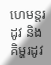ហេមន្តរដូវ និង គិម្ហរដូវ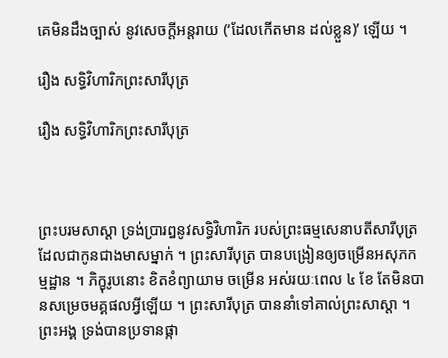គេមិនដឹងច្បាស់ នូវសេចក្តីឣន្តរាយ (‘ដែលកើតមាន ដល់ខ្លួន)’ ឡើយ ។

រឿង សទ្ធិវិហារិកព្រះសារីបុត្រ

រឿង សទ្ធិវិហារិកព្រះសារីបុត្រ



ព្រះបរមសាស្តា ទ្រង់ប្រារឰនូវសទ្ធិវិហារិក របស់ព្រះធម្មសេនាបតីសារីបុត្រ ដែលជាកូនជាងមាសម្នាក់ ។ ព្រះសារីបុត្រ បានបង្រៀនឲ្យចម្រើនឣសុភកម្មដ្ឋាន ។ ភិក្ខុរូបនោះ ខិតខំព្យាយាម ចម្រើន ឣស់រយៈពេល ៤ ខែ តែមិនបានសម្រេចមគ្គផលអ្វីឡើយ ។ ព្រះសារីបុត្រ បាននាំទៅគាល់ព្រះសាស្តា ។ ព្រះឣង្គ ទ្រង់បានប្រទានផ្កា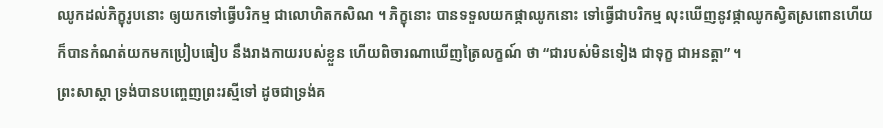ឈូកដល់ភិក្ខុរូបនោះ ឲ្យយកទៅធ្វើបរិកម្ម ជាលោហិតកសិណ ។ ភិក្ខុនោះ បានទទួលយកផ្កាឈូកនោះ ទៅធ្វើជាបរិកម្ម លុះឃើញនូវផ្កាឈូកស្វិតស្រពោនហើយ ក៏បានកំណត់យកមកប្រៀបធៀប នឹងរាងកាយរបស់ខ្លួន ហើយពិចារណាឃើញត្រៃលក្ខណ៍ ថា “ជារបស់មិនទៀង ជាទុក្ខ ជាឣនត្តា” ។
ព្រះសាស្តា ទ្រង់បានបញ្ចេញព្រះរស្មីទៅ ដូចជាទ្រង់គ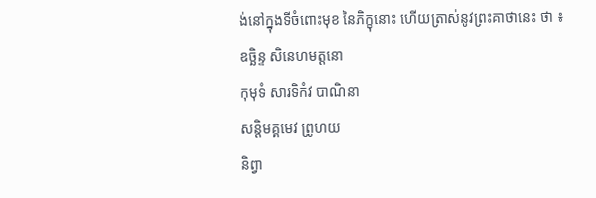ង់នៅក្នុងទីចំពោះមុខ នៃភិក្ខុនោះ ហើយត្រាស់នូវព្រះគាថានេះ ថា ៖
ឧច្ឆិន្ទ សិនេហមត្តនោ
កុមុទំ សារទិកំវ បាណិនា
សន្តិមគ្គមេវ ព្រូហយ
និព្វា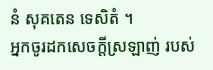នំ សុគតេន ទេសិតំ ។
ឣ្នកចូរដកសេចក្តីស្រឡាញ់ របស់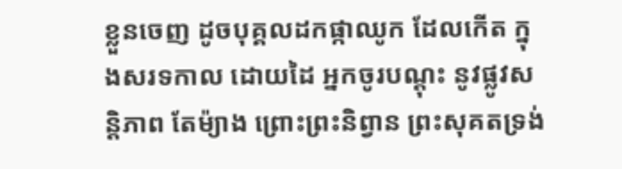ខ្លួនចេញ ដូចបុគ្គលដកផ្កាឈូក ដែលកើត ក្នុងសរទកាល ដោយដៃ ឣ្នកចូរបណ្តុះ នូវផ្លូវសន្តិភាព តែម៉្យាង ព្រោះព្រះនិព្វាន ព្រះសុគតទ្រង់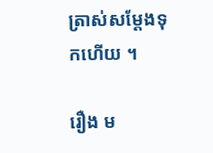ត្រាស់សម្តែងទុកហើយ ។

រឿង ម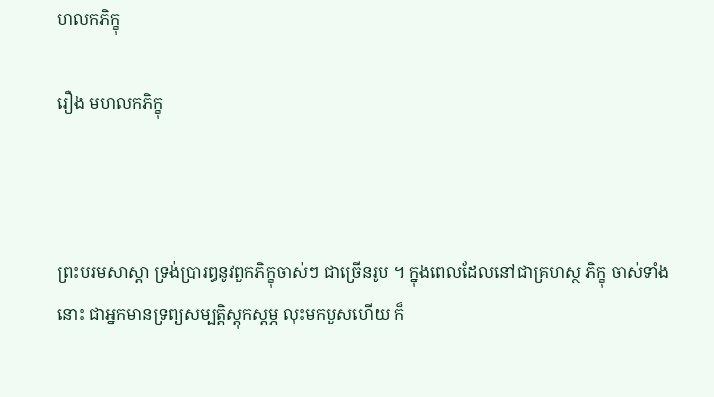ហលកភិក្ខុ

រឿង មហលកភិក្ខុ



ព្រះបរមសាស្តា ទ្រង់ប្រារឰនូវពួកភិក្ខុចាស់ៗ ជាច្រើនរូប ។ ក្នុងពេលដែលនៅជាគ្រហស្ថ ភិក្ខុ ចាស់ទាំងនោះ ជាឣ្នកមានទ្រព្យសម្បត្តិស្តុកស្តម្ភ លុះមកបួសហើយ ក៏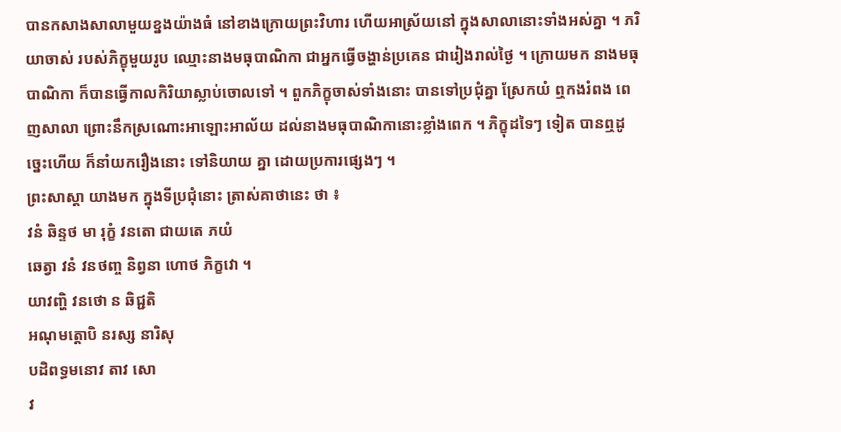បានកសាងសាលាមួយខ្នងយ៉ាងធំ នៅខាងក្រោយព្រះវិហារ ហើយឣាស្រ័យនៅ ក្នុងសាលានោះទាំងឣស់គ្នា ។ ភរិយាចាស់ របស់ភិក្ខុមួយរូប ឈ្មោះនាងមធុបាណិកា ជាឣ្នកធ្វើចង្ហាន់ប្រគេន ជារៀងរាល់ថ្ងៃ ។ ក្រោយមក នាងមធុបាណិកា ក៏បានធ្វើកាលកិរិយាស្លាប់ចោលទៅ ។ ពួកភិក្ខុចាស់ទាំងនោះ បានទៅប្រជុំគ្នា ស្រែកយំ ឮកងរំពង ពេញសាលា ព្រោះនឹកស្រណោះឣាឡោះឣាល័យ ដល់នាងមធុបាណិកានោះខ្លាំងពេក ។ ភិក្ខុដទៃៗ ទៀត បានឮដូច្នេះហើយ ក៏នាំយករឿងនោះ ទៅនិយាយ គ្នា ដោយប្រការផ្សេងៗ ។
ព្រះសាស្តា យាងមក ក្នុងទីប្រជុំនោះ ត្រាស់គាថានេះ ថា ៖
វនំ ឆិន្ទថ មា រុក្ខំ វនតោ ជាយតេ ភយំ
ឆេត្វា វនំ វនថញ្ច និព្វនា ហោថ ភិក្ខវោ ។
យាវញ្ហិ វនថោ ន ឆិជ្ជតិ
ឣណុមត្តោបិ នរស្ស នារិសុ
បដិពទ្ធមនោវ តាវ សោ
វ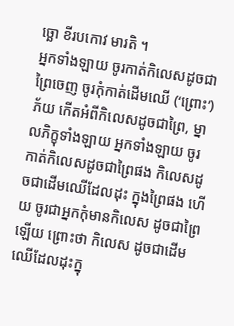ច្ឆោ ខីរបកោវ មារតិ ។
ឣ្នកទាំងឡាយ ចូរកាត់កិលេសដូចជាព្រៃចេញ ចូរកុំកាត់ដើមឈើ (‘ព្រោះ’) ភ័យ កើតឣំពីកិលេសដូចជាព្រៃ, ម្នាលភិក្ខុទាំងឡាយ ឣ្នកទាំងឡាយ ចូរកាត់កិលេសដូចជាព្រៃផង កិលេសដូចជាដើមឈើដែលដុះ ក្នុងព្រៃផង ហើយ ចូរជាឣ្នកកុំមានកិលេស ដូចជាព្រៃឡើយ ព្រោះថា កិលេស ដូចជាដើមឈើដែលដុះក្នុ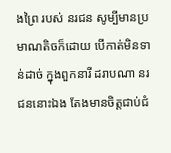ងព្រៃ របស់ នរជន សូម្បីមានប្រមាណតិចក៏ដោយ បើកាត់មិនទាន់ដាច់ ក្នុងពួកនារី ដរាបណា នរជននោះឯង តែងមានចិត្តជាប់ជំ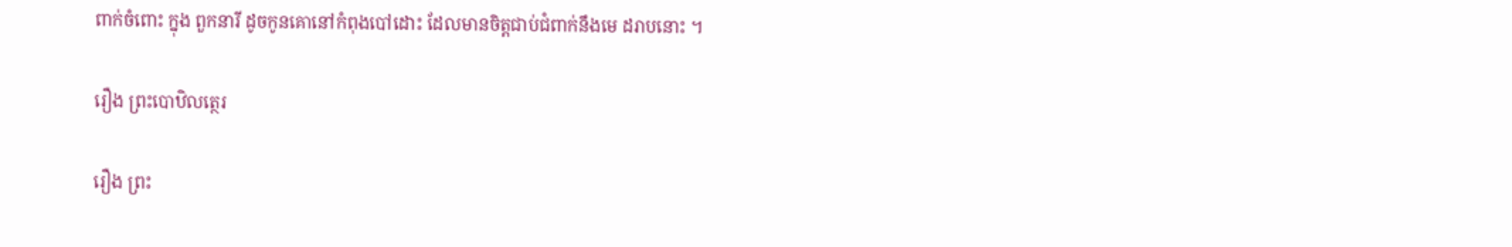ពាក់ចំពោះ ក្នុង ពួកនារី ដូចកូនគោនៅកំពុងបៅដោះ ដែលមានចិត្តជាប់ជំពាក់នឹងមេ ដរាបនោះ ។

រឿង ព្រះបោឋិលត្ថេរ

រឿង ព្រះ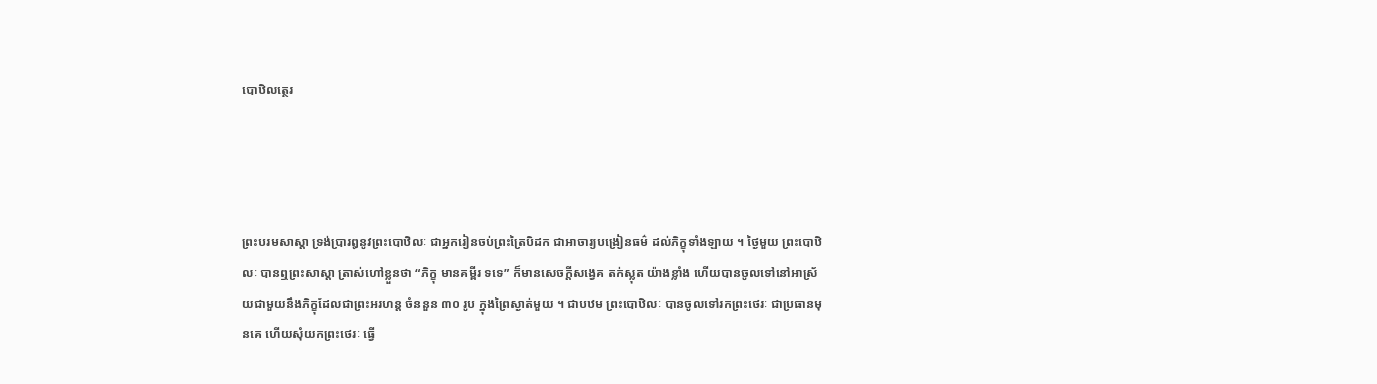បោឋិលត្ថេរ




ព្រះបរមសាស្តា ទ្រង់ប្រារឰនូវព្រះបោឋិលៈ ជាឣ្នករៀនចប់ព្រះត្រៃបិដក ជាឣាចារ្យបង្រៀនធម៌ ដល់ភិក្ខុទាំងឡាយ ។ ថ្ងៃមួយ ព្រះបោឋិលៈ បានឮព្រះសាស្តា ត្រាស់ហៅខ្លួនថា “ភិក្ខុ មានគម្ពីរ ទទេ” ក៏មានសេចក្តីសង្វេគ តក់ស្លុត យ៉ាងខ្លាំង ហើយបានចូលទៅនៅឣាស្រ័យជាមួយនឹងភិក្ខុដែលជាព្រះឣរហន្ត ចំននួន ៣០ រូប ក្នុងព្រៃស្ងាត់មួយ ។ ជាបឋម ព្រះបោឋិលៈ បានចូលទៅរកព្រះថេរៈ ជាប្រធានមុនគេ ហើយសុំយកព្រះថេរៈ ធ្វើ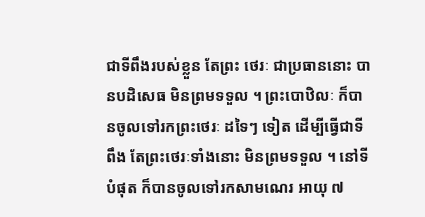ជាទីពឹងរបស់ខ្លួន តែព្រះ ថេរៈ ជាប្រធាននោះ បានបដិសេធ មិនព្រមទទួល ។ ព្រះបោឋិលៈ ក៏បានចូលទៅរកព្រះថេរៈ ដទៃៗ ទៀត ដើម្បីធ្វើជាទីពឹង តែព្រះថេរៈទាំងនោះ មិនព្រមទទួល ។ នៅទីបំផុត ក៏បានចូលទៅរកសាមណេរ ឣាយុ ៧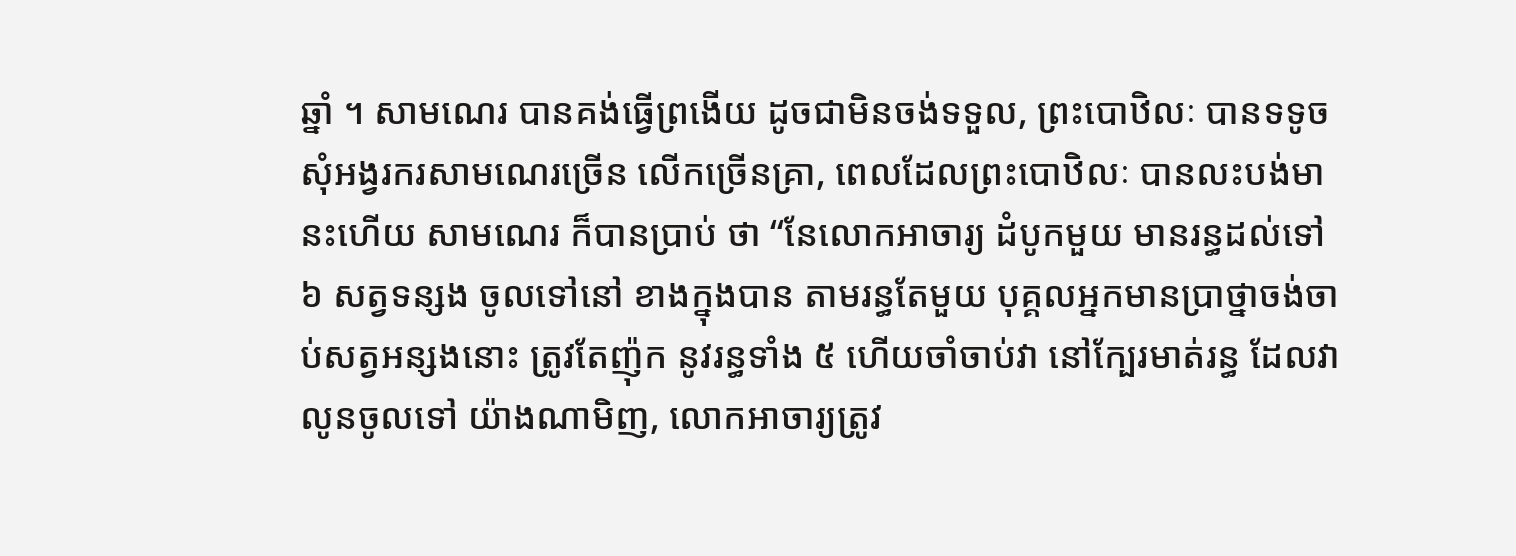ឆ្នាំ ។ សាមណេរ បានគង់ធ្វើព្រងើយ ដូចជាមិនចង់ទទួល, ព្រះបោឋិលៈ បានទទូចសុំឣង្វរករសាមណេរច្រើន លើកច្រើនគ្រា, ពេលដែលព្រះបោឋិលៈ បានលះបង់មានះហើយ សាមណេរ ក៏បានប្រាប់ ថា “នែលោកឣាចារ្យ ដំបូកមួយ មានរន្ធដល់ទៅ ៦ សត្វទន្សង ចូលទៅនៅ ខាងក្នុងបាន តាមរន្ធតែមួយ បុគ្គលឣ្នកមានប្រាថ្នាចង់ចាប់សត្វឣន្សងនោះ ត្រូវតែញ៉ុក នូវរន្ធទាំង ៥ ហើយចាំចាប់វា នៅក្បែរមាត់រន្ធ ដែលវាលូនចូលទៅ យ៉ាងណាមិញ, លោកឣាចារ្យត្រូវ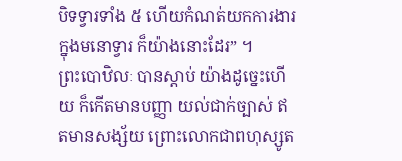បិទទ្វារទាំង ៥ ហើយកំណត់យកការងារ ក្នុងមនោទ្វារ ក៏យ៉ាងនោះដែរ” ។
ព្រះបោឋិលៈ បានស្តាប់ យ៉ាងដូច្នេះហើយ ក៏កើតមានបញ្ញា យល់ជាក់ច្បាស់ ឥតមានសង្ស័យ ព្រោះលោកជាពហុស្សូត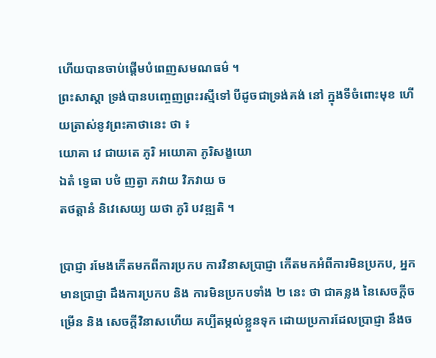ហើយបានចាប់ផ្តើមបំពេញសមណធម៌ ។
ព្រះសាស្តា ទ្រង់បានបញ្ចេញព្រះរស្មីទៅ បីដូចជាទ្រង់គង់ នៅ ក្នុងទីចំពោះមុខ ហើយត្រាស់នូវព្រះគាថានេះ ថា ៖
យោគា វេ ជាយតេ ភូរិ ឣយោគា ភូរិសង្ខយោ
ឯតំ ទ្វេធា បថំ ញត្វា ភវាយ វិភវាយ ច
តថត្តានំ និវេសេយ្យ យថា ភូរិ បវឌ្ឍតិ ។

ប្រាជ្ញា រមែងកើតមកពីការប្រកប ការវិនាសប្រាជ្ញា កើតមកឣំពីការមិនប្រកប, ឣ្នកមានប្រាជ្ញា ដឹងការប្រកប និង ការមិនប្រកបទាំង ២ នេះ ថា ជាគន្លង នៃសេចក្តីចម្រើន និង សេចក្តីវិនាសហើយ គប្បីតម្កល់ខ្លួនទុក ដោយប្រការដែលប្រាជ្ញា នឹងច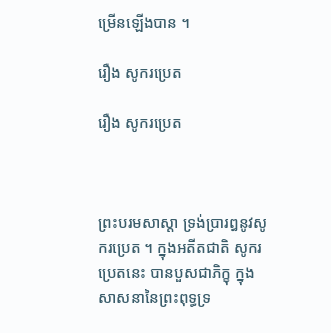ម្រើនឡើងបាន ។

រឿង សូករប្រេត

រឿង សូករប្រេត



ព្រះបរមសាស្តា ទ្រង់ប្រារឰនូវសូករប្រេត ។ ក្នុងឣតីតជាតិ សូករប្រេតនេះ បានបួសជាភិក្ខុ ក្នុងសាសនានៃព្រះពុទ្ធទ្រ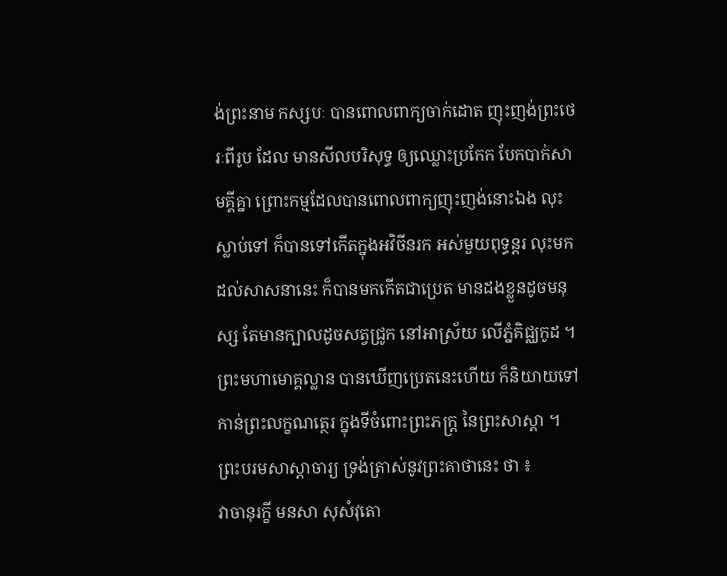ង់ព្រះនាម កស្សបៈ បានពោលពាក្យចាក់ដោត ញុះញង់ព្រះថេរៈពីរូប ដែល មានសីលបរិសុទ្ធ ឲ្យឈ្លោះប្រកែក បែកបាក់សាមគ្គីគ្នា ព្រោះកម្មដែលបានពោលពាក្យញុះញង់នោះឯង លុះស្លាប់ទៅ ក៏បានទៅកើតក្នុងឣវិចីនរក ឣស់មួយពុទ្ធន្តរ លុះមកដល់សាសនានេះ ក៏បានមកកើតជាប្រេត មានដងខ្លួនដូចមនុស្ស តែមានក្បាលដូចសត្វជ្រូក នៅឣាស្រ័យ លើភ្នំគិជ្ឈកូដ ។
ព្រះមហាមោគ្គល្លាន បានឃើញប្រេតនេះហើយ ក៏និយាយទៅកាន់ព្រះលក្ខណត្ថេរ ក្នុងទីចំពោះព្រះភក្ត្រ នៃព្រះសាស្តា ។ ព្រះបរមសាស្តាចារ្យ ទ្រង់ត្រាស់នូវព្រះគាថានេះ ថា ៖
វាចានុរក្ខី មនសា សុសំវុតោ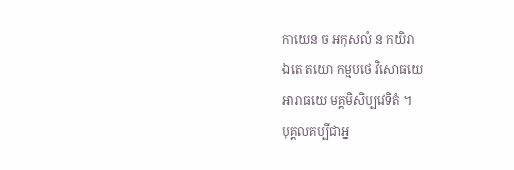កាយេន ច ឣកុសលំ ន កយិរា
ឯតេ តយោ កម្មបថេ វិសោធយេ
ឣារាធយេ មគ្គមិសិប្បវេទិតំ ។
បុគ្គលគប្បីជាឣ្ន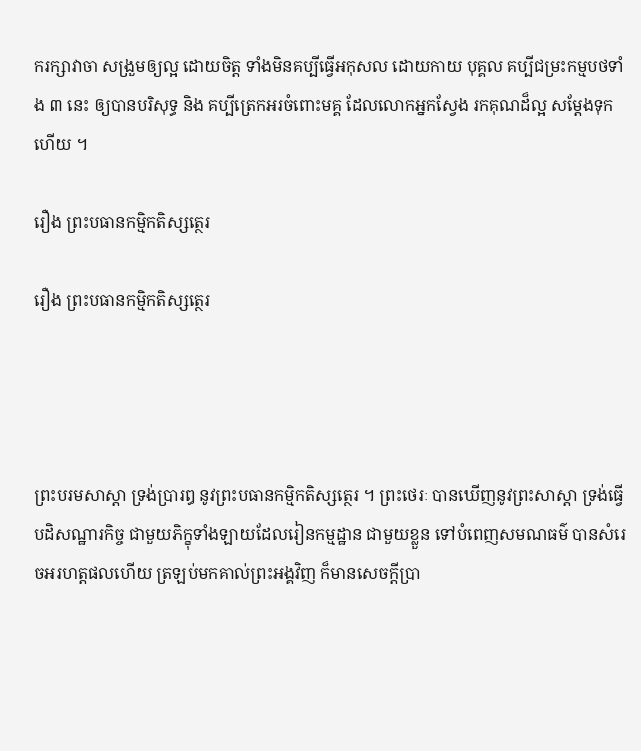ករក្សាវាចា សង្រួមឲ្យល្អ ដោយចិត្ត ទាំងមិនគប្បីធ្វើឣកុសល ដោយកាយ បុគ្គល គប្បីជម្រះកម្មបថទាំង ៣ នេះ ឲ្យបានបរិសុទ្ធ និង គប្បីត្រេកឣរចំពោះមគ្គ ដែលលោកឣ្នកស្វែង រកគុណដ៏ល្អ សម្តែងទុកហើយ ។

រឿង ព្រះបធានកម្មិកតិស្សត្ថេរ

រឿង ព្រះបធានកម្មិកតិស្សត្ថេរ




ព្រះបរមសាស្តា ទ្រង់ប្រារឰ នូវព្រះបធានកម្មិកតិស្សត្ថេរ ។ ព្រះថេរៈ បានឃើញនូវព្រះសាស្តា ទ្រង់ធ្វើបដិសណ្ឋារកិច្ច ជាមួយភិក្ខុទាំងឡាយដែលរៀនកម្មដ្ឋាន ជាមួយខ្លួន ទៅបំពេញសមណធម៌ បានសំរេចឣរហត្តផលហើយ ត្រឡប់មកគាល់ព្រះឣង្គវិញ ក៏មានសេចក្តីប្រា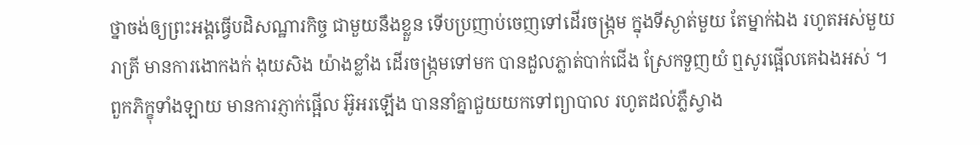ថ្នាចង់ឲ្យព្រះឣង្គធ្វើបដិសណ្ឋារកិច្ច ជាមួយនឹងខ្លួន ទើបប្រញាប់ចេញទៅដើរចង្ក្រម ក្នុងទីស្ងាត់មួយ តែម្នាក់ឯង រហូតឣស់មួយរាត្រី មានការងោកងក់ ងុយសិង យ៉ាងខ្លាំង ដើរចង្ក្រមទៅមក បានដួលភ្លាត់បាក់ជើង ស្រែកទួញយំ ឮសូរផ្អើលគេឯងឣស់ ។ ពួកភិក្ខុទាំងឡាយ មានការភ្ញាក់ផ្អើល ឣ៊ូឣរឡើង បាននាំគ្នាជួយយកទៅព្យាបាល រហូតដល់ភ្លឺស្វាង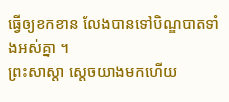ធ្វើឲ្យខកខាន លែងបានទៅបិណ្ឌបាតទាំងឣស់គ្នា ។
ព្រះសាស្តា ស្តេចយាងមកហើយ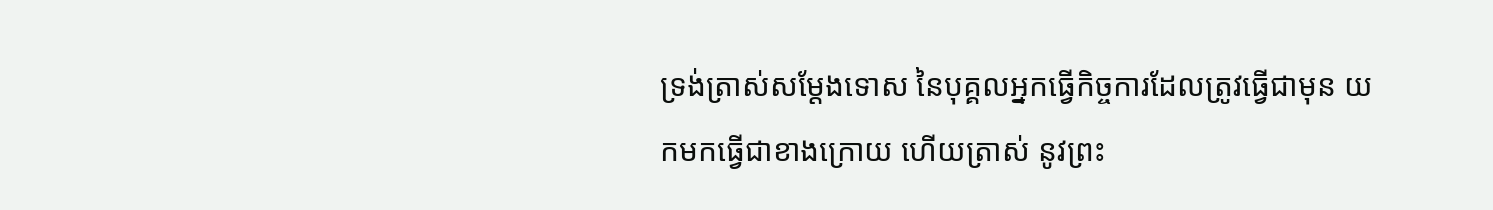ទ្រង់ត្រាស់សម្តែងទោស នៃបុគ្គលឣ្នកធ្វើកិច្ចការដែលត្រូវធ្វើជាមុន យកមកធ្វើជាខាងក្រោយ ហើយត្រាស់ នូវព្រះ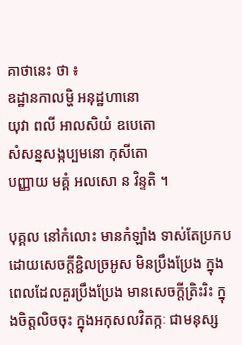គាថានេះ ថា ៖
ឧដ្ឋានកាលម្ហិ ឣនុដ្ឋហានោ
យុវា ពលី ឣាលសិយំ ឧបេតោ
សំសន្នសង្កប្បមនោ កុសីតោ
បញ្ញាយ មគ្គំ ឣលសោ ន វិន្ទតិ ។

បុគ្គល នៅកំលោះ មានកំឡាំង ទាស់តែប្រកបដោយសេចក្តីខ្ជិលច្រឣូស មិនប្រឹងប្រែង ក្នុងពេលដែលគួរប្រឹងប្រែង មានសេចក្តីត្រិះរិះ ក្នុងចិត្តលិចចុះ ក្នុងឣកុសលវិតក្កៈ ជាមនុស្ស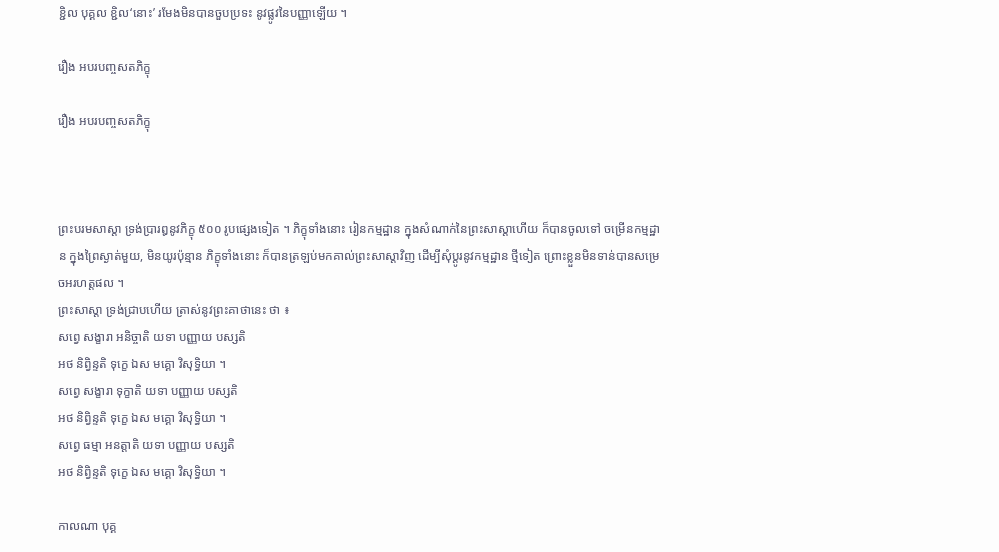ខ្ជិល បុគ្គល ខ្ជិល‘នោះ’ រមែងមិនបានចួបប្រទះ នូវផ្លូវនៃបញ្ញាឡើយ ។

រឿង ឣបរបញ្ចសតភិក្ខុ

រឿង ឣបរបញ្ចសតភិក្ខុ



ព្រះបរមសាស្តា ទ្រង់ប្រារឰនូវភិក្ខុ ៥០០ រូបផ្សេងទៀត ។ ភិក្ខុទាំងនោះ រៀនកម្មដ្ឋាន ក្នុងសំណាក់នៃព្រះសាស្តាហើយ ក៏បានចូលទៅ ចម្រើនកម្មដ្ឋាន ក្នុងព្រៃស្ងាត់មួយ, មិនយូរប៉ុន្មាន ភិក្ខុទាំងនោះ ក៏បានត្រឡប់មកគាល់ព្រះសាស្តាវិញ ដើម្បីសុំប្តូរនូវកម្មដ្ឋាន ថ្មីទៀត ព្រោះខ្លួនមិនទាន់បានសម្រេចឣរហត្តផល ។
ព្រះសាស្តា ទ្រង់ជ្រាបហើយ ត្រាស់នូវព្រះគាថានេះ ថា ៖
សព្វេ សង្ខារា ឣនិច្ចាតិ យទា បញ្ញាយ បស្សតិ
ឣថ និព្វិន្ទតិ ទុក្ខេ ឯស មគ្គោ វិសុទ្ធិយា ។
សព្វេ សង្ខារា ទុក្ខាតិ យទា បញ្ញាយ បស្សតិ
ឣថ និព្វិន្ទតិ ទុក្ខេ ឯស មគ្គោ វិសុទ្ធិយា ។
សព្វេ ធម្មា ឣនត្តាតិ យទា បញ្ញាយ បស្សតិ
ឣថ និព្វិន្ទតិ ទុក្ខេ ឯស មគ្គោ វិសុទ្ធិយា ។

កាលណា បុគ្គ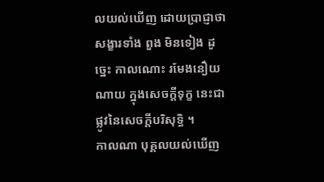លយល់ឃើញ ដោយប្រាជ្ញាថា សង្ខារទាំង ពួង មិនទៀង ដូច្នេះ កាលណោះ រមែងនឿយណាយ ក្នុងសេចក្តីទុក្ខ នេះជាផ្លូវនៃសេចក្តីបរិសុទ្ធិ ។
កាលណា បុគ្គលយល់ឃើញ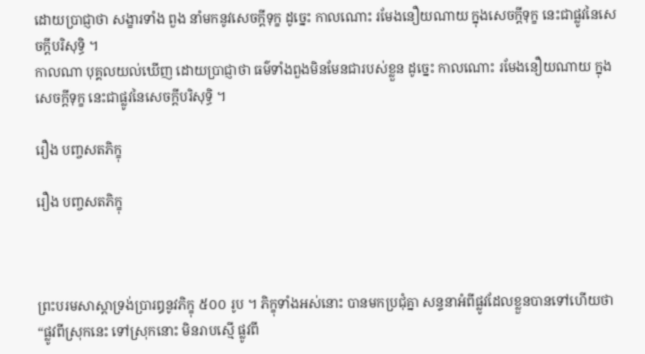ដោយប្រាជ្ញាថា សង្ខារទាំង ពួង នាំមកនូវសេចក្តីទុក្ខ ដូច្នេះ កាលណោះ រមែងនឿយណាយ ក្នុងសេចក្តីទុក្ខ នេះជាផ្លូវនៃសេចក្តីបរិសុទ្ធិ ។
កាលណា បុគ្គលយល់ឃើញ ដោយប្រាជ្ញាថា ធម៌ទាំងពួងមិនមែនជារបស់ខ្លួន ដូច្នេះ កាលណោះ រមែងនឿយណាយ ក្នុង សេចក្តីទុក្ខ នេះជាផ្លូវនៃសេចក្តីបរិសុទ្ធិ ។

រឿង បញ្ចសតភិក្ខុ

រឿង បញ្ចសតភិក្ខុ



ព្រះបរមសាស្តាទ្រង់ប្រារឰនូវភិក្ខុ ៥០០ រូប ។ ភិក្ខុទាំងឣស់នោះ បានមកប្រជុំគ្នា សន្ទនាឣំពីផ្លូវដែលខ្លួនបានទៅហើយថា “ផ្លូវពីស្រុកនេះ ទៅស្រុកនោះ មិនរាបស្មើ ផ្លូវពី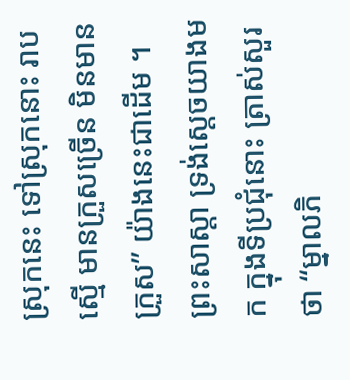ស្រុកនេះ ទៅស្រុកនោះ រាបស្មើ មានក្រួសច្រើន មិនមានក្រួស” យ៉ាងនេះជាដើម ។
ព្រះសាស្តា ទ្រង់ស្តេចយាងមក ក្នុងទីប្រជុំនោះ ត្រាស់សួរថា “ម្នាលភិ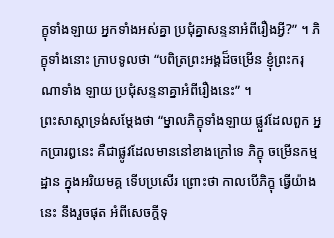ក្ខុទាំងឡាយ ឣ្នកទាំងឣស់គ្នា ប្រជុំគ្នាសន្ទនាឣំពីរឿងអ្វី?” ។ ភិក្ខុទាំងនោះ ក្រាបទូលថា “បពិត្រព្រះឣង្គដ៏ចម្រើន ខ្ញុំព្រះករុណាទាំង ឡាយ ប្រជុំសន្ទនាគ្នាឣំពីរឿងនេះ” ។
ព្រះសាស្តាទ្រង់សម្តែងថា “ម្នាលភិក្ខុទាំងឡាយ ផ្លួវដែលពួក ឣ្នកប្រារឰនេះ គឺជាផ្លូវដែលមាននៅខាងក្រៅទេ ភិក្ខុ ចម្រើនកម្មដ្ឋាន ក្នុងឣរិយមគ្គ ទើបប្រសើរ ព្រោះថា កាលបើភិក្ខុ ធ្វើយ៉ាងនេះ នឹងរួចផុត ឣំពីសេចក្តីទុ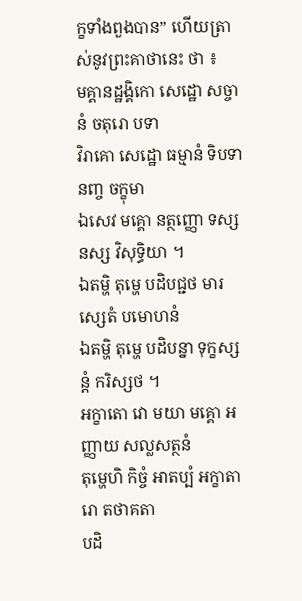ក្ខទាំងពួងបាន” ហើយត្រាស់នូវព្រះគាថានេះ ថា ៖
មគ្គានដ្ឋង្គិកោ សេដ្ឋោ សច្ចានំ ចតុរោ បទា
វិរាគោ សេដ្ឋោ ធម្មានំ ទិបទានញ្ច ចក្ខុមា
ឯសេវ មគ្គោ នត្ថញ្ញោ ទស្សនស្ស វិសុទ្ធិយា ។
ឯតម្ហិ តុម្ហេ បដិបជ្ជថ មារស្សេតំ បមោហនំ
ឯតម្ហិ តុម្ហេ បដិបន្នា ទុក្ខស្សន្តំ ករិស្សថ ។
ឣក្ខាតោ វោ មយា មគ្គោ ឣញ្ញាយ សល្លសត្ថនំ
តុម្ហេហិ កិច្ចំ ឣាតប្បំ ឣក្ខាតារោ តថាគតា
បដិ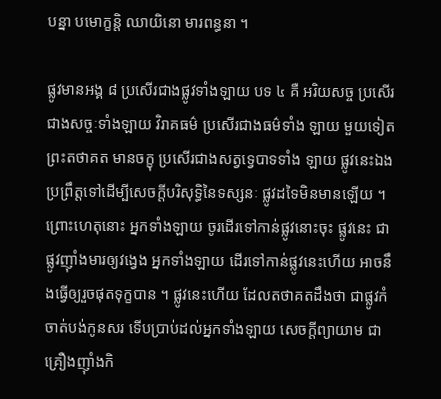បន្នា បមោក្ខន្តិ ឈាយិនោ មារពន្ធនា ។

ផ្លូវមានឣង្គ ៨ ប្រសើរជាងផ្លូវទាំងឡាយ បទ ៤ គឺ ឣរិយសច្ច ប្រសើរជាងសច្ចៈទាំងឡាយ វិរាគធម៌ ប្រសើរជាងធម៌ទាំង ឡាយ មួយទៀត ព្រះតថាគត មានចក្ខុ ប្រសើរជាងសត្វទ្វេបាទទាំង ឡាយ ផ្លូវនេះឯង ប្រព្រឹត្តទៅដើម្បីសេចក្តីបរិសុទ្ធិនៃទស្សនៈ ផ្លូវដទៃមិនមានឡើយ ។ ព្រោះហេតុនោះ ឣ្នកទាំងឡាយ ចូរដើរទៅកាន់ផ្លូវនោះចុះ ផ្លូវនេះ ជាផ្លូវញ៉ាំងមារឲ្យវង្វេង ឣ្នកទាំងឡាយ ដើរទៅកាន់ផ្លូវនេះហើយ ឣាចនឹងធ្វើឲ្យរួចផុតទុក្ខបាន ។ ផ្លូវនេះហើយ ដែលតថាគតដឹងថា ជាផ្លូវកំចាត់បង់កូនសរ ទើបប្រាប់ដល់ឣ្នកទាំងឡាយ សេចក្តីព្យាយាម ជាគ្រឿងញ៉ាំងកិ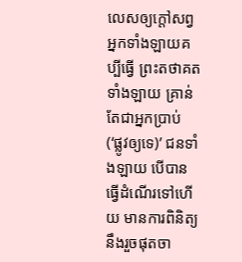លេសឲ្យក្តៅសព្វ ឣ្នកទាំងឡាយគប្បីធ្វើ ព្រះតថាគតទាំងឡាយ គ្រាន់តែជាឣ្នកប្រាប់ (‘ផ្លូវឲ្យទេ)’ ជនទាំងឡាយ បើបានធ្វើដំណើរទៅហើយ មានការពិនិត្យ នឹងរួចផុតចា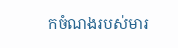កចំណងរបស់មារ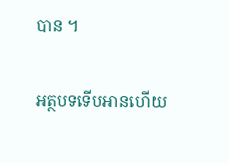បាន ។

អត្ថបទទើបអានហើយ